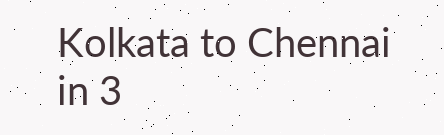Kolkata to Chennai in 3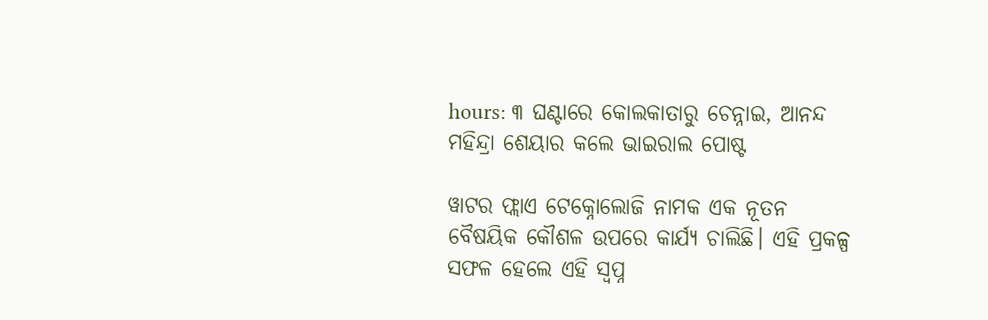hours: ୩ ଘଣ୍ଟାରେ କୋଲକାତାରୁ ଚେନ୍ନାଇ, ଆନନ୍ଦ ମହିନ୍ଦ୍ରା ଶେୟାର କଲେ ଭାଇରାଲ ପୋଷ୍ଟ

ୱାଟର ଫ୍ଲାଏ ଟେକ୍ନୋଲୋଜି ନାମକ ଏକ ନୂତନ ବୈଷୟିକ କୌଶଳ ଉପରେ କାର୍ଯ୍ୟ ଚାଲିଛି। ଏହି ପ୍ରକଳ୍ପ ସଫଳ ହେଲେ ଏହି ସ୍ବପ୍ନ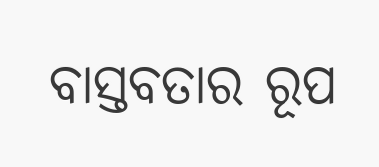ବାସ୍ତବତାର ରୂପ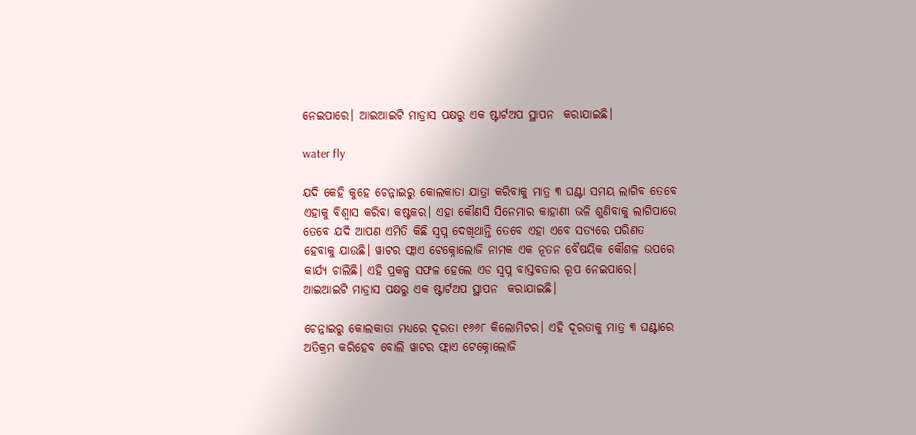ନେଇପାରେ। ଆଇଆଇଟି ମାଡ୍ରାସ ପକ୍ଷରୁ ଏକ ଷ୍ଟାର୍ଟଅପ ସ୍ଥାପନ  କରାଯାଇଛି।

water fly

ଯଦି କେହି କୁହେ ଚେନ୍ନାଇରୁ କୋଲକାତା ଯାତ୍ରା କରିବାକୁ ମାତ୍ର ୩ ଘଣ୍ଟା ସମୟ ଲାଗିବ ତେବେ ଏହାକୁ ବିଶ୍ବାସ କରିବା କଷ୍ଟକର। ଏହା କୌଣସି ସିନେମାର କାହାଣୀ ଭଳି ଶୁଣିବାକୁ ଲାଗିପାରେ ତେବେ ଯଦି ଆପଣ ଏମିତି କିଛି ସ୍ବପ୍ନ ଦେଖିଥାନ୍ତି ତେବେ ଏହା ଏବେ ସତ୍ୟରେ ପରିଣତ ହେବାକୁ ଯାଉଛି। ୱାଟର ଫ୍ଲାଏ ଟେକ୍ନୋଲୋଜି ନାମକ ଏକ ନୂତନ ବୈଷୟିକ କୌଶଳ ଉପରେ କାର୍ଯ୍ୟ ଚାଲିଛି। ଏହି ପ୍ରକଳ୍ପ ସଫଳ ହେଲେ ଏଡ ସ୍ବପ୍ନ ବାସ୍ତବତାର ରୂପ ନେଇପାରେ। ଆଇଆଇଟି ମାଡ୍ରାସ ପକ୍ଷରୁ ଏକ ଷ୍ଟାର୍ଟଅପ ସ୍ଥାପନ  କରାଯାଇଛି।

ଚେନ୍ନାଇରୁ କୋଲକାତା ମଧ୍ୟରେ ଦୂରତା ୧୬୬୮ କିଲୋମିଟର। ଏହି ଦୂରତାକୁ ମାତ୍ର ୩ ଘଣ୍ଟାରେ ଅତିକ୍ରମ କରିହେବ ବୋଲି ୱାଟର ଫ୍ଲାଏ ଟେକ୍ନୋଲୋଜି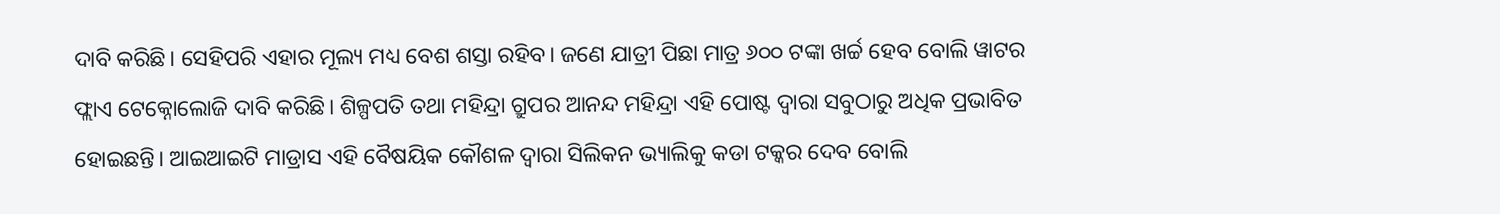ଦାବି କରିଛି। ସେହିପରି ଏହାର ମୂଲ୍ୟ ମଧ୍ୟ ବେଶ ଶସ୍ତା ରହିବ। ଜଣେ ଯାତ୍ରୀ ପିଛା ମାତ୍ର ୬୦୦ ଟଙ୍କା ଖର୍ଚ୍ଚ ହେବ ବୋଲି ୱାଟର ଫ୍ଲାଏ ଟେକ୍ନୋଲୋଜି ଦାବି କରିଛି। ଶିଳ୍ପପତି ତଥା ମହିନ୍ଦ୍ରା ଗ୍ରୁପର ଆନନ୍ଦ ମହିନ୍ଦ୍ରା ଏହି ପୋଷ୍ଟ ଦ୍ବାରା ସବୁଠାରୁ ଅଧିକ ପ୍ରଭାବିତ ହୋଇଛନ୍ତି। ଆଇଆଇଟି ମାଡ୍ରାସ ଏହି ବୈଷୟିକ କୌଶଳ ଦ୍ବାରା ସିଲିକନ ଭ୍ୟାଲିକୁ କଡା ଟକ୍କର ଦେବ ବୋଲି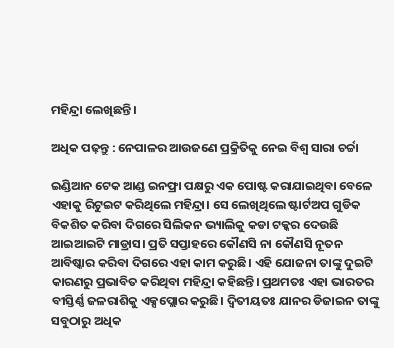ମହିନ୍ଦ୍ରା ଲେଖିଛନ୍ତି।

ଅଧିକ ପଢ଼ନ୍ତୁ : ନେପାଳର ଆଉଜଣେ ପ୍ରକ୍ରିତିକୁ ନେଇ ବିଶ୍ଵ ସାରା ଚର୍ଚ୍ଚା

ଇଣ୍ଡିଆନ ଟେକ ଆଣ୍ଡ ଇନଫ୍ରା ପକ୍ଷରୁ ଏକ ପୋଷ୍ଟ କରାଯାଇଥିବା ବେଳେ ଏହାକୁ ରିଟୁଇଟ କରିଥିଲେ ମହିନ୍ଦ୍ରା। ସେ ଲେଖିଥିଲେ ଷ୍ଟାର୍ଟଅପ ଗୁଡିକ ବିକଶିତ କରିବା ଦିଗରେ ସିଲିକନ ଭ୍ୟାଲିକୁ କଡା ଟକ୍କର ଦେଉଛି ଆଇଆଇଟି ମାଡ୍ରାସ। ପ୍ରତି ସପ୍ତାହରେ କୌଣସି ନା କୌଣସି ନୂତନ ଆବିଷ୍କାର କରିବା ଦିଗରେ ଏହା କାମ କରୁଛି। ଏହି ଯୋଜନା ତାଙ୍କୁ ଦୁଇଟି କାରଣରୁ ପ୍ରଭାବିତ କରିଥିବା ମହିନ୍ଦ୍ରା କହିଛନ୍ତି। ପ୍ରଥମତଃ ଏହା ଭାରତର ବୀସ୍ତିର୍ଣ୍ଣ ଜଳରାଶିକୁ ଏକ୍ସପ୍ଲୋର କରୁଛି। ଦ୍ବିତୀୟତଃ ଯାନର ଡିଜାଇନ ତାଙ୍କୁ ସବୁଠାରୁ ଅଧିକ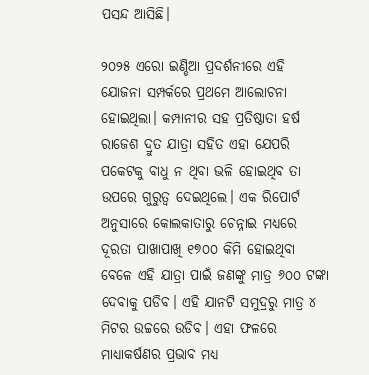ପସନ୍ଦ ଆସିଛି।

୨୦୨୫ ଏରୋ ଇଣ୍ଡିଆ ପ୍ରଦର୍ଶନୀରେ ଏହି ଯୋଜନା ସମ୍ପର୍କରେ ପ୍ରଥମେ ଆଲୋଚନା ହୋଇଥିଲା। କମ୍ପାନୀର ସହ ପ୍ରତିଷ୍ଠାତା ହର୍ଷ ରାଜେଶ ଦ୍ରୁତ ଯାତ୍ରା ସହିତ ଏହା ଯେପରି ପକେଟକୁ ବାଧୁ ନ ଥିବା ଭଳି ହୋଇଥିବ ତା ଉପରେ ଗୁରୁତ୍ବ ଦେଇଥିଲେ। ଏକ ରିପୋର୍ଟ ଅନୁସାରେ କୋଲକାତାରୁ ଚେନ୍ନାଇ ମଧ୍ୟରେ ଦୂରତା ପାଖାପାଖି ୧୭୦୦ କିମି ହୋଇଥିବା ବେଳେ ଏହି ଯାତ୍ରା ପାଇଁ ଜଣଙ୍କୁ ମାତ୍ର ୬୦୦ ଟଙ୍କା ଦେବାକୁ ପଡିବ। ଏହି ଯାନଟି ସମୁଦ୍ରରୁ ମାତ୍ର ୪ ମିଟର ଉଚ୍ଚରେ ଉଡିବ। ଏହା ଫଳରେ ମାଧ୍ୟାକର୍ଷଣର ପ୍ରଭାବ ମଧ୍ୟ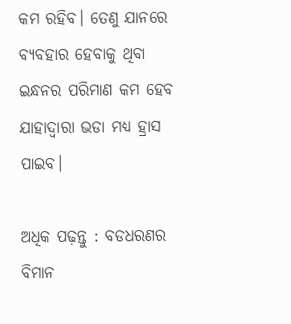କମ ରହିବ। ତେଣୁ ଯାନରେ ବ୍ୟବହାର ହେବାକୁ ଥିବା ଇନ୍ଧନର ପରିମାଣ କମ ହେବ ଯାହାଦ୍ବାରା ଭଡା ମଧ୍ୟ ହ୍ରାସ ପାଇବ।

ଅଧିକ ପଢ଼ନ୍ତୁ : ବଡଧରଣର ବିମାନ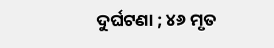ଦୁର୍ଘଟଣା ; ୪୬ ମୃତ